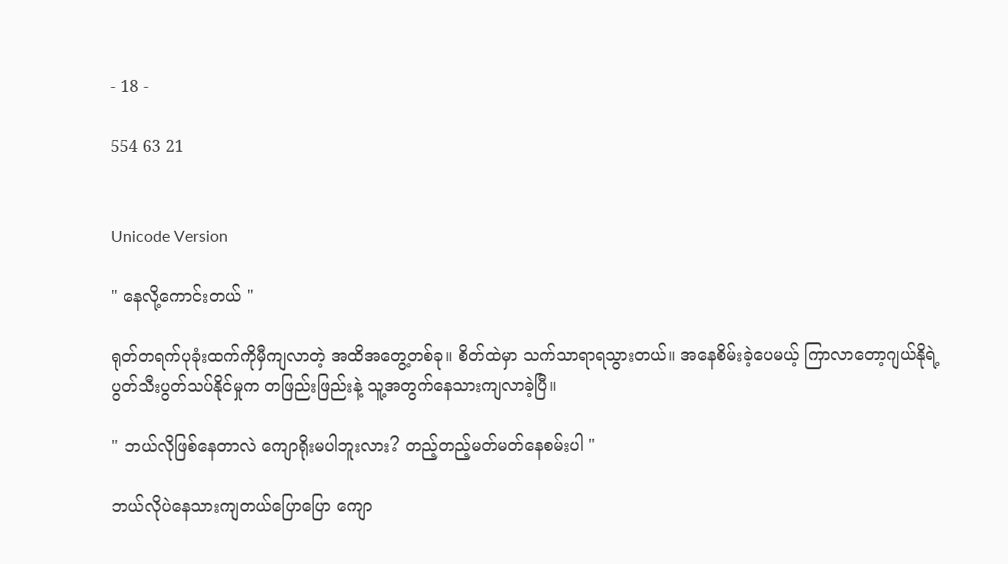- 18 -

554 63 21


Unicode Version

" နေလို့ကောင်းတယ် "

ရုတ်တရက်ပုခုံးထက်ကိုမှီကျလာတဲ့ အထိအတွေ့တစ်ခု။ စိတ်ထဲမှာ သက်သာရာရသွားတယ်။ အနေစိမ်းခဲ့ပေမယ့် ကြာလာတော့ဂျယ်နိုရဲ့ ပွတ်သီးပွတ်သပ်နိုင်မှုက တဖြည်းဖြည်းနဲ့ သူ့အတွက်နေသားကျလာခဲ့ပြီ။

" ဘယ်လိုဖြစ်နေတာလဲ ကျောရိုးမပါဘူးလား? တည့်တည့်မတ်မတ်နေစမ်းပါ "

ဘယ်လိုပဲနေသားကျတယ်ပြောပြော ကျော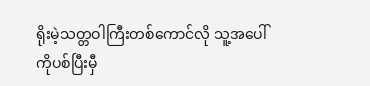ရိုးမဲ့သတ္တဝါကြီးတစ်ကောင်လို သူ့အပေါ်ကိုပစ်ပြီးမှီ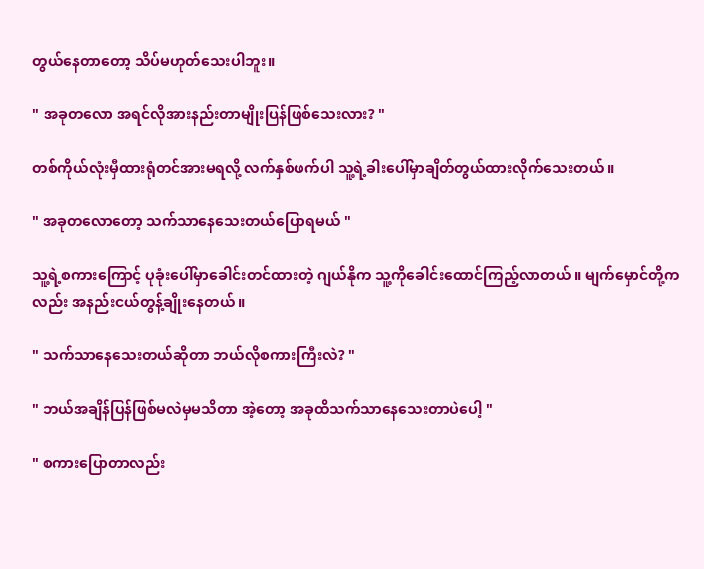တွယ်နေတာတော့ သိပ်မဟုတ်သေးပါဘူး။

" အခုတလော အရင်လိုအားနည်းတာမျိုးပြန်ဖြစ်သေးလား? "

တစ်ကိုယ်လုံးမှီထားရုံတင်အားမရလို့ လက်နှစ်ဖက်ပါ သူ့ရဲ့ခါးပေါ်မှာချိတ်တွယ်ထားလိုက်သေးတယ်။

" အခုတလောတော့ သက်သာနေသေးတယ်ပြောရမယ် "

သူ့ရဲ့စကားကြောင့် ပုခုံးပေါ်မှာခေါင်းတင်ထားတဲ့ ဂျယ်နိုက သူ့ကိုခေါင်းထောင်ကြည့်လာတယ်။ မျက်မှောင်တို့ကလည်း အနည်းငယ်တွန့်ချိုးနေတယ်။

" သက်သာနေသေးတယ်ဆိုတာ ဘယ်လိုစကားကြီးလဲ? "

" ဘယ်အချိန်ပြန်ဖြစ်မလဲမှမသိတာ အဲ့တော့ အခုထိသက်သာနေသေးတာပဲပေါ့ "

" စကားပြောတာလည်း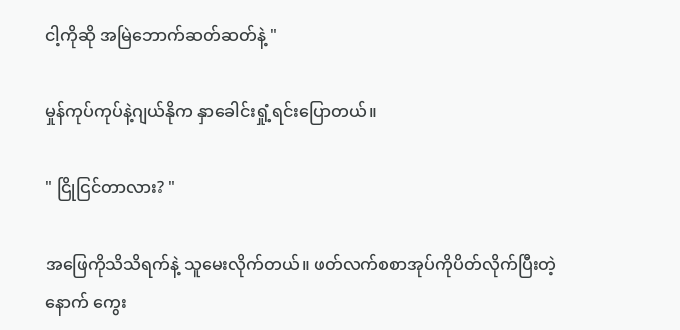ငါ့ကိုဆို အမြဲဘောက်ဆတ်ဆတ်နဲ့ "

မှုန်ကုပ်ကုပ်နဲ့ဂျယ်နိုက နှာခေါင်းရှုံ့ရင်းပြောတယ်။

" ငြိုငြင်တာလား? "

အဖြေကိုသိသိရက်နဲ့ သူမေးလိုက်တယ်။ ဖတ်လက်စစာအုပ်ကိုပိတ်လိုက်ပြီးတဲ့နောက် ကွေး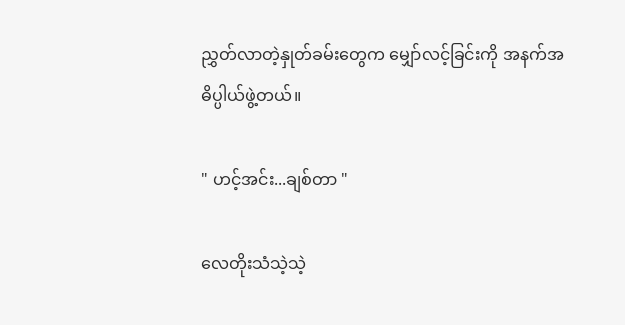ညွှတ်လာတဲ့နှုတ်ခမ်းတွေက မျှော်လင့်ခြင်းကို အနက်အဓိပ္ပါယ်ဖွဲ့တယ်။

" ဟင့်အင်း...ချစ်တာ "

လေတိုးသံသဲ့သဲ့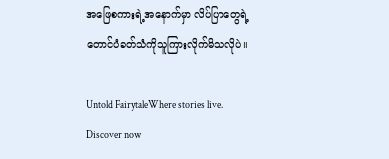အဖြေစကားရဲ့အနောက်မှာ လိပ်ပြာတွေရဲ့ တောင်ပံခတ်သံကိုသူကြားလိုက်မိသလိုပဲ။

Untold FairytaleWhere stories live. Discover now